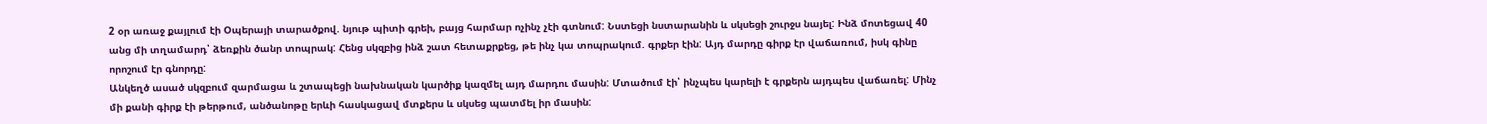2 օր առաջ քայլում էի Օպերայի տարածքով. նյութ պիտի գրեի, բայց հարմար ոչինչ չէի գտնում: Նստեցի նստարանին և սկսեցի շուրջս նայել: Ինձ մոտեցավ 40 անց մի տղամարդ՝ ձեռքին ծանր տոպրակ: Հենց սկզբից ինձ շատ հետաքրքեց, թե ինչ կա տոպրակում. գրքեր էին: Այդ մարդը գիրք էր վաճառում, իսկ գինը որոշում էր գնորդը:
Անկեղծ ասած սկզբում զարմացա և շտապեցի նախնական կարծիք կազմել այդ մարդու մասին: Մտածում էի՝ ինչպես կարելի է գրքերն այդպես վաճառել: Մինչ մի քանի գիրք էի թերթում, անծանոթը երևի հասկացավ մտքերս և սկսեց պատմել իր մասին: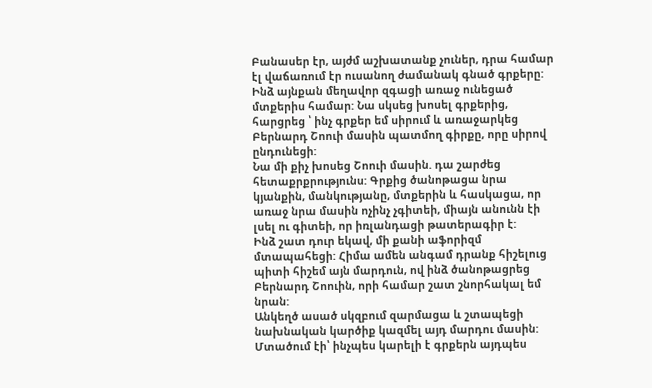Բանասեր էր, այժմ աշխատանք չուներ, դրա համար էլ վաճառում էր ուսանող ժամանակ գնած գրքերը: Ինձ այնքան մեղավոր զգացի առաջ ունեցած մտքերիս համար: Նա սկսեց խոսել գրքերից, հարցրեց ՝ ինչ գրքեր եմ սիրում և առաջարկեց Բերնարդ Շոուի մասին պատմող գիրքը, որը սիրով ընդունեցի:
Նա մի քիչ խոսեց Շոուի մասին. դա շարժեց հետաքրքրությունս: Գրքից ծանոթացա նրա կյանքին, մանկությանը, մտքերին և հասկացա, որ առաջ նրա մասին ոչինչ չգիտեի, միայն անունն էի լսել ու գիտեի, որ իռլանդացի թատերագիր է:
Ինձ շատ դուր եկավ, մի քանի աֆորիզմ մտապահեցի: Հիմա ամեն անգամ դրանք հիշելուց պիտի հիշեմ այն մարդուն, ով ինձ ծանոթացրեց Բերնարդ Շոուին, որի համար շատ շնորհակալ եմ նրան:
Անկեղծ ասած սկզբում զարմացա և շտապեցի նախնական կարծիք կազմել այդ մարդու մասին: Մտածում էի՝ ինչպես կարելի է գրքերն այդպես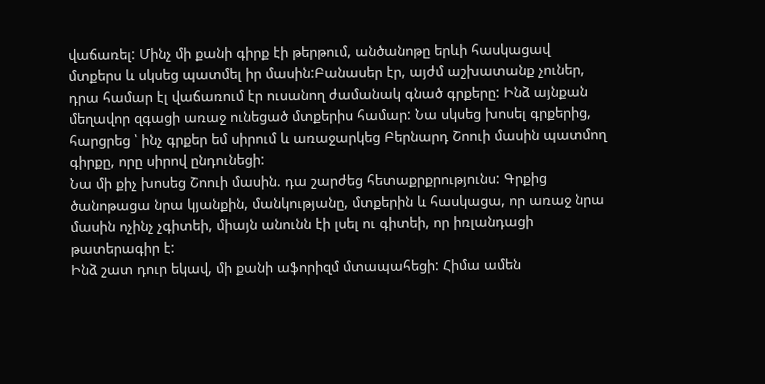վաճառել: Մինչ մի քանի գիրք էի թերթում, անծանոթը երևի հասկացավ մտքերս և սկսեց պատմել իր մասին:Բանասեր էր, այժմ աշխատանք չուներ, դրա համար էլ վաճառում էր ուսանող ժամանակ գնած գրքերը: Ինձ այնքան մեղավոր զգացի առաջ ունեցած մտքերիս համար: Նա սկսեց խոսել գրքերից, հարցրեց ՝ ինչ գրքեր եմ սիրում և առաջարկեց Բերնարդ Շոուի մասին պատմող գիրքը, որը սիրով ընդունեցի:
Նա մի քիչ խոսեց Շոուի մասին. դա շարժեց հետաքրքրությունս: Գրքից ծանոթացա նրա կյանքին, մանկությանը, մտքերին և հասկացա, որ առաջ նրա մասին ոչինչ չգիտեի, միայն անունն էի լսել ու գիտեի, որ իռլանդացի թատերագիր է:
Ինձ շատ դուր եկավ, մի քանի աֆորիզմ մտապահեցի: Հիմա ամեն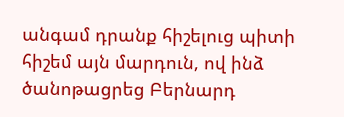անգամ դրանք հիշելուց պիտի հիշեմ այն մարդուն, ով ինձ ծանոթացրեց Բերնարդ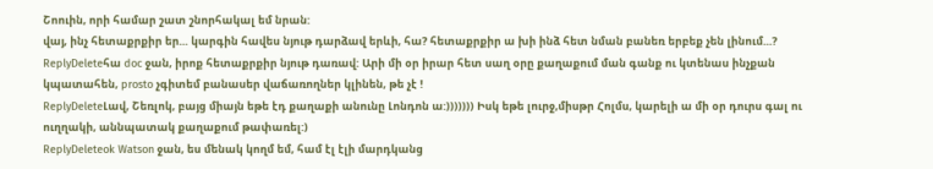Շոուին, որի համար շատ շնորհակալ եմ նրան:
վայ, ինչ հետաքրքիր եր... կարգին հավես նյութ դարձավ երևի, հա? հետաքրքիր ա խի ինձ հետ նման բանեռ երբեք չեն լինում...?
ReplyDeleteհա doc ջան, իրոք հետաքրքիր նյութ դառավ: Արի մի օր իրար հետ սաղ օրը քաղաքում ման գանք ու կտենաս ինչքան կպատահեն, prosto չգիտեմ բանասեր վաճառողներ կլինեն, թե չէ !
ReplyDeleteԼավ, Շեռլոկ, բայց միայն եթե էդ քաղաքի անունը Լոնդոն ա:))))))) Իսկ եթե լուրջ,միսթր Հոլմս, կարելի ա մի օր դուրս գալ ու ուղղակի, աննպատակ քաղաքում թափառել:)
ReplyDeleteok Watson ջան, ես մենակ կողմ եմ, համ էլ էլի մարդկանց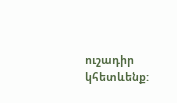ուշադիր կհետևենք: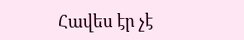Հավես էր չէ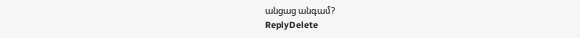անցաց անգամ?
ReplyDelete